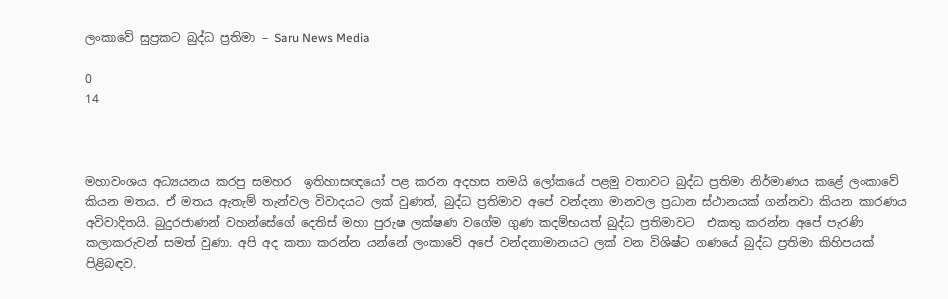ලංකාවේ සුප්‍රකට බුද්ධ ප්‍රතිමා – Saru News Media

0
14



මහාවංශය අධ්‍යයනය කරපු සමහර  ඉතිහාසඥයෝ පළ කරන අදහස තමයි ලෝකයේ පළමු වතාවට බුද්ධ ප්‍රතිමා නිර්මාණය කළේ ලංකාවේ කියන මතය. ඒ මතය ඇතැම් තැන්වල විවාදයට ලක් වුණත්, බුද්ධ ප්‍රතිමාව අපේ වන්දනා මානවල ප්‍රධාන ස්ථානයක් ගන්නවා කියන කාරණය අවිවාදිතයි. බුදුරජාණන් වහන්සේගේ දෙතිස් මහා පුරුෂ ලක්ෂණ වගේම ගුණ කදම්භයත් බුද්ධ ප්‍රතිමාවට  එකතු කරන්න අපේ පැරණි කලාකරුවන් සමත් වුණා. අපි අද කතා කරන්න යන්නේ ලංකාවේ අපේ වන්දනාමානයට ලක් වන විශිෂ්ට ගණයේ බුද්ධ ප්‍රතිමා කිහිපයක් පිළිබඳව.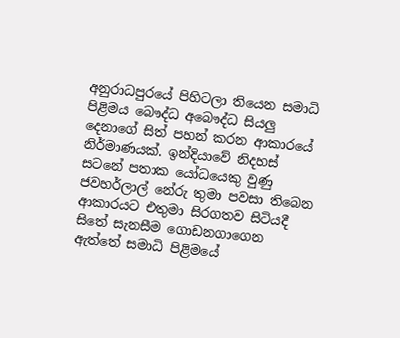අනුරාධපුරයේ පිහිටලා තියෙන සමාධි පිළිමය බෞද්ධ අබෞද්ධ සියලු දෙනාගේ සිත් පහන් කරන ආකාරයේ නිර්මාණයක්. ඉන්දියාවේ නිදහස් සටනේ පතාක යෝධයෙකු වුණු ජවහර්ලාල් නේරු තුමා පවසා තිබෙන ආකාරයට එතුමා සිරගතව සිටියදී සිතේ සැනසීම ගොඩනගාගෙන ඇත්තේ සමාධි පිළිමයේ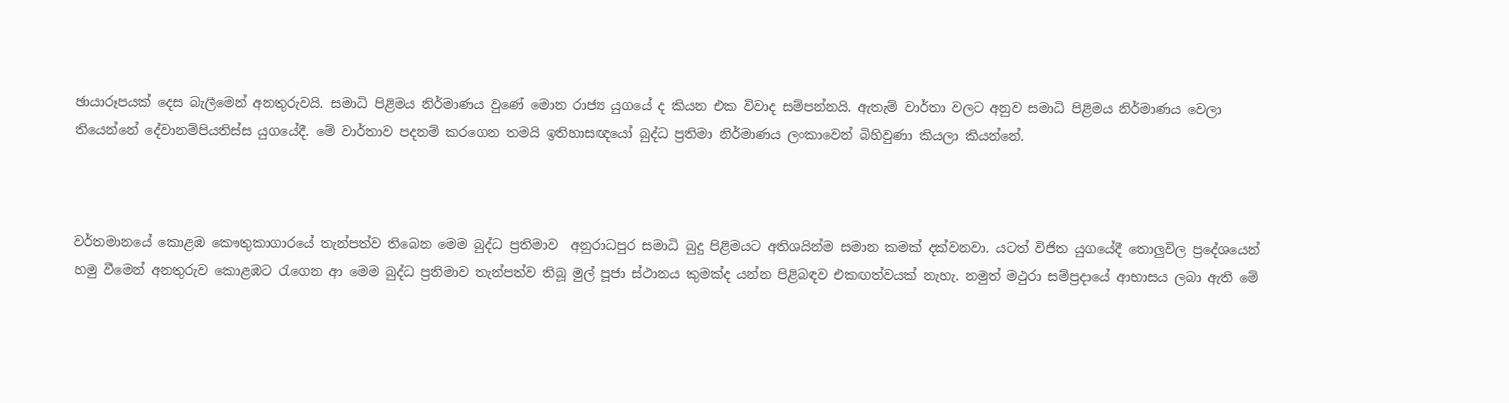ඡායාරූපයක් දෙස බැලීමෙන් අනතුරුවයි. සමාධි පිළිමය නිර්මාණය වුණේ මොන රාජ්‍ය යුගයේ ද කියන එක විවාද සම්පන්නයි. ඇතැම් වාර්තා වලට අනුව සමාධි පිළිමය නිර්මාණය වෙලා තියෙන්නේ දේවානම්පියතිස්ස යුගයේදී. මේ වාර්තාව පදනම් කරගෙන තමයි ඉතිහාසඥයෝ බුද්ධ ප්‍රතිමා නිර්මාණය ලංකාවෙන් බිහිවුණා කියලා කියන්නේ.



වර්තමානයේ කොළඹ කෞතුකාගාරයේ තැන්පත්ව තිබෙන මෙම බුද්ධ ප්‍රතිමාව  අනුරාධපුර සමාධි බුදු පිළිමයට අතිශයින්ම සමාන කමක් දක්වනවා. යටත් විජිත යුගයේදී තොලුවිල ප්‍රදේශයෙන් හමු වීමෙන් අනතුරුව කොළඹට රැගෙන ආ මෙම බුද්ධ ප්‍රතිමාව තැන්පත්ව තිබූ මුල් පූජා ස්ථානය කුමක්ද යන්න පිළිබඳව එකඟත්වයක් නැහැ. නමුත් මථුරා සම්ප්‍රදායේ ආභාසය ලබා ඇති මේ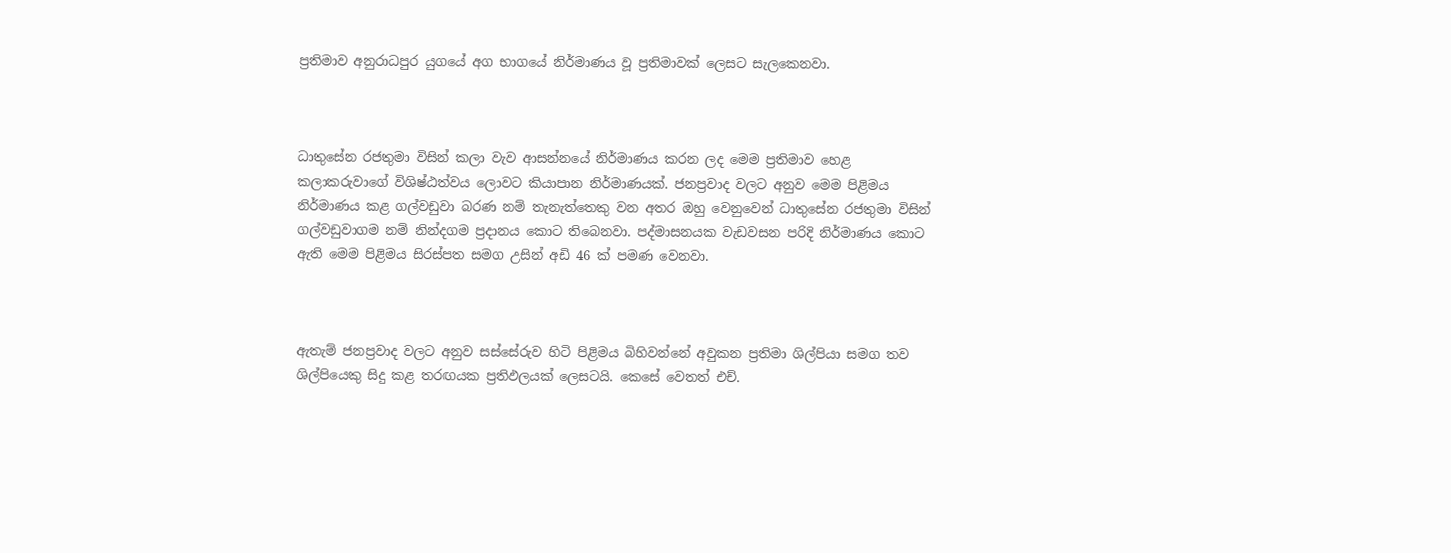ප්‍රතිමාව අනුරාධපුර යුගයේ අග භාගයේ නිර්මාණය වූ ප්‍රතිමාවක් ලෙසට සැලකෙනවා.



ධාතුසේන රජතුමා විසින් කලා වැව ආසන්නයේ නිර්මාණය කරන ලද මෙම ප්‍රතිමාව හෙළ කලාකරුවාගේ විශිෂ්ඨත්වය ලොවට කියාපාන නිර්මාණයක්. ජනප්‍රවාද වලට අනුව මෙම පිළිමය නිර්මාණය කළ ගල්වඩුවා බරණ නම් තැනැත්තෙකු වන අතර ඔහු වෙනුවෙන් ධාතුසේන රජතුමා විසින් ගල්වඩුවාගම නම් නින්දගම ප්‍රදානය කොට තිබෙනවා. පද්මාසනයක වැඩවසන පරිදි නිර්මාණය කොට ඇති මෙම පිළිමය සිරස්පත සමග උසින් අඩි 46 ක් පමණ වෙනවා.



ඇතැම් ජනප්‍රවාද වලට අනුව සස්සේරුව හිටි පිළිමය බිහිවන්නේ අවුකන ප්‍රතිමා ශිල්පියා සමග තව ශිල්පියෙකු සිදු කළ තරඟයක ප්‍රතිඵලයක් ලෙසටයි. කෙසේ වෙතත් එච්.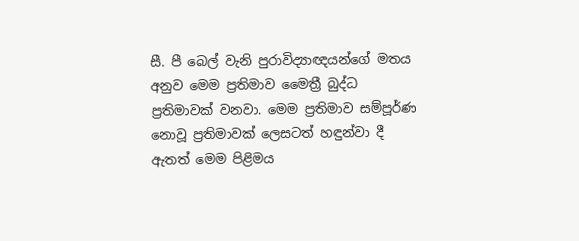සී. පී බෙල් වැනි පුරාවිද්‍යාඥයන්ගේ මතය අනුව මෙම ප්‍රතිමාව මෛත්‍රී බුද්ධ ප්‍රතිමාවක් වනවා. මෙම ප්‍රතිමාව සම්පූර්ණ නොවූ ප්‍රතිමාවක් ලෙසටත් හඳුන්වා දී ඇතත් මෙම පිළිමය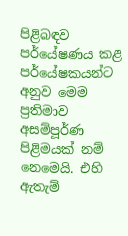පිළිබඳව පර්යේෂණය කළ පර්යේෂකයන්ට අනුව මෙම ප්‍රතිමාව අසම්පූර්ණ පිළිමයක් නම් නෙමෙයි. එහි ඇතැම්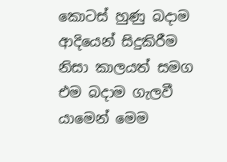කොටස් හුණු බදාම ආදියෙන් සිදුකිරීම නිසා කාලයත් සමග එම බදාම ගැලවී යාමෙන් මෙම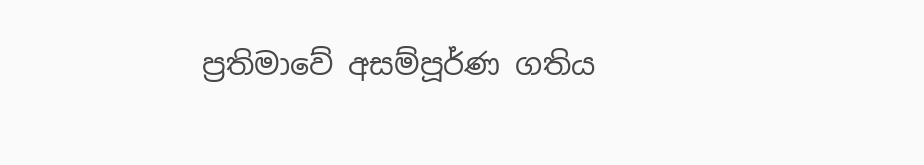ප්‍රතිමාවේ අසම්පූර්ණ ගතිය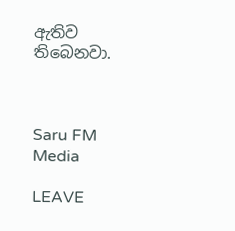ඇතිව තිබෙනවා.



Saru FM Media

LEAVE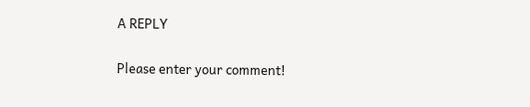A REPLY

Please enter your comment!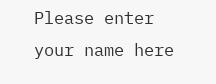Please enter your name here